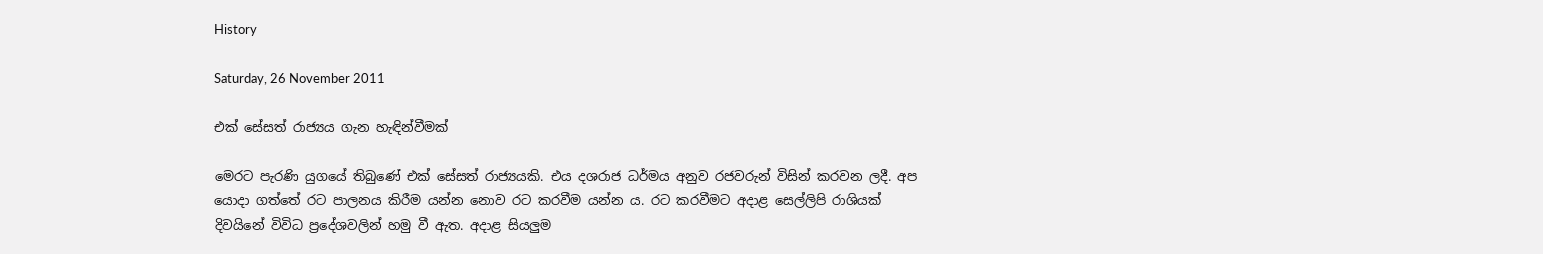History

Saturday, 26 November 2011

එක් සේසත් රාජ්‍යය ගැන හැඳින්වීමක්

මෙරට පැරණි යුගයේ තිබුණේ එක් සේසත් රාජ්‍යයකි. එය දශරාජ ධර්මය අනුව රජවරුන් විසින් කරවන ලදී. අප යොදා ගත්තේ රට පාලනය කිරීම යන්න නොව රට කරවීම යන්න ය. රට කරවීමට අදාළ සෙල්ලිපි රාශියක් දිවයිනේ විවිධ ප්‍රදේශවලින් හමු වී ඇත. අදාළ සියලුම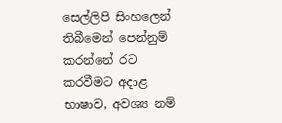සෙල්ලිපි සිංහලෙන් තිබීමෙන් පෙන්නුම් කරන්නේ රට කරවීමට අදාළ භාෂාව, අවශ්‍ය නම්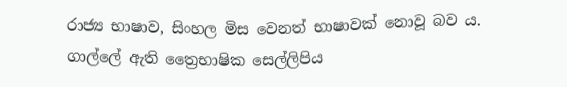රාජ්‍ය භාෂාව, සිංහල මිස වෙනත් භාෂාවක් නොවූ බව ය. ගාල්ලේ ඇති ත්‍රෛභාෂික සෙල්ලිපිය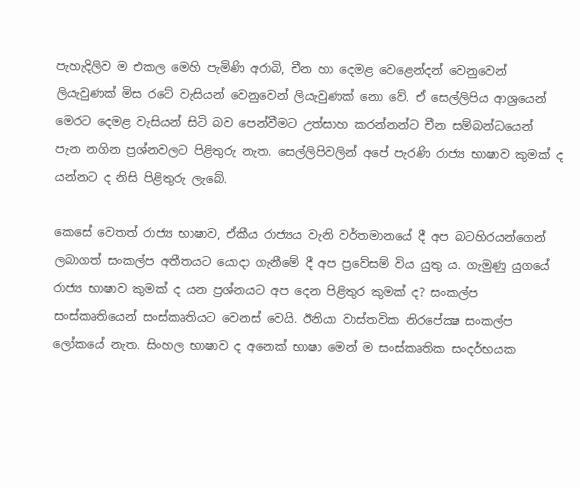පැහැදිලිව ම එකල මෙහි පැමිණි අරාබි, චීන හා දෙමළ වෙළෙන්දන් වෙනුවෙන් ලියැවුණක් මිස රටේ වැසියන් වෙනුවෙන් ලියැවුණක් නො වේ. ඒ සෙල්ලිපිය ආශ්‍රයෙන් මෙරට දෙමළ වැසියන් සිටි බව පෙන්වීමට උත්සාහ කරන්නන්ට චීන සම්බන්ධයෙන් පැන නගින ප්‍රශ්නවලට පිළිතුරු නැත. සෙල්ලිපිවලින් අපේ පැරණි රාජ්‍ය භාෂාව කුමක් ද යන්නට ද නිසි පිළිතුරු ලැබේ.

කෙසේ වෙතත් රාජ්‍ය භාෂාව, ඒකීය රාජ්‍යය වැනි වර්තමානයේ දී අප බටහිරයන්ගෙන් ලබාගත් සංකල්ප අතීතයට යොදා ගැනීමේ දී අප ප්‍රවේසම් විය යුතු ය. ගැමුණු යුගයේ රාජ්‍ය භාෂාව කුමක් ද යන ප්‍රශ්නයට අප දෙන පිළිතුර කුමක් ද? සංකල්ප සංස්කෘතියෙන් සංස්කෘතියට වෙනස් වෙයි. ඊනියා වාස්තවික නිරපේක්‍ෂ සංකල්ප ලෝකයේ නැත. සිංහල භාෂාව ද අනෙක් භාෂා මෙන් ම සංස්කෘතික සංදර්භයක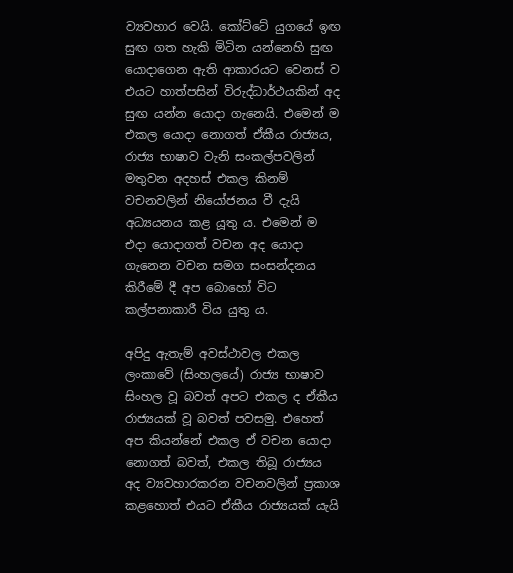ව්‍යවහාර වෙයි. කෝට්ටේ යුගයේ ඉඟ සුඟ ගත හැකි මිටින යන්නෙහි සුඟ යොදාගෙන ඇති ආකාරයට වෙනස් ව එයට හාත්පසින් විරුද්ධාර්ථයකින් අද සුඟ යන්න යොදා ගැනෙයි. එමෙන් ම එකල යොදා නොගත් ඒකීය රාජ්‍යය, රාජ්‍ය භාෂාව වැනි සංකල්පවලින් මතුවන අදහස් එකල කිනම් වචනවලින් නියෝජනය වී දැයි අධ්‍යයනය කළ යූතු ය. එමෙන් ම එදා යොදාගත් වචන අද යොදා ගැනෙන වචන සමග සංසන්දනය කිරීමේ දී අප බොහෝ විට කල්පනාකාරී විය යුතු ය.

අපිදු ඇතැම් අවස්ථාවල එකල ලංකාවේ (සිංහලයේ) රාජ්‍ය භාෂාව සිංහල වූ බවත් අපට එකල ද ඒකීය රාජ්‍යයක් වූ බවත් පවසමු. එහෙත් අප කියන්නේ එකල ඒ වචන යොදා නොගත් බවත්, එකල තිබූ රාජ්‍යය අද ව්‍යවහාරකරන වචනවලින් ප්‍රකාශ කළහොත් එයට ඒකීය රාජ්‍යයක් යැයි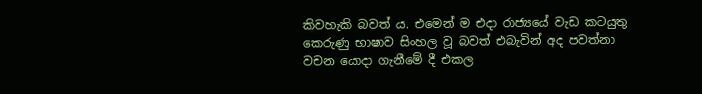කිවහැකි බවත් ය. එමෙන් ම එදා රාජ්‍යයේ වැඩ කටයුතු කෙරුණු භාෂාව සිංහල වූ බවත් එබැවින් අද පවත්නා වචන යොදා ගැනීමේ දී එකල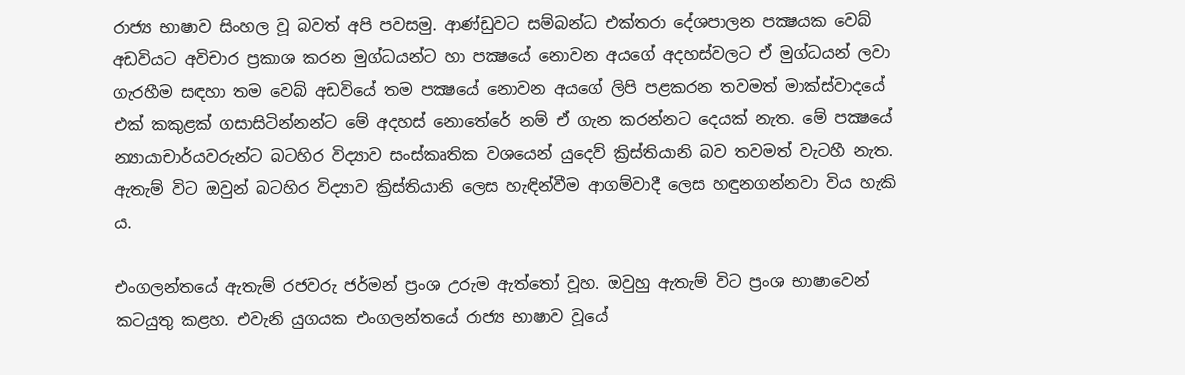රාජ්‍ය භාෂාව සිංහල වූ බවත් අපි පවසමු. ආණ්ඩුවට සම්බන්ධ එක්තරා දේශපාලන පක්‍ෂයක වෙබ් අඩවියට අවිචාර ප්‍රකාශ කරන මුග්ධයන්ට හා පක්‍ෂයේ නොවන අයගේ අදහස්වලට ඒ මුග්ධයන් ලවා ගැරහීම සඳහා තම වෙබ් අඩවියේ තම පක්‍ෂයේ නොවන අයගේ ලිපි පළකරන තවමත් මාක්ස්වාදයේ එක් කකුළක් ගසාසිටින්නන්ට මේ අදහස් නොතේරේ නම් ඒ ගැන කරන්නට දෙයක් නැත. මේ පක්‍ෂයේ න්‍යායාචාර්යවරුන්ට බටහිර විද්‍යාව සංස්කෘතික වශයෙන් යුදෙව් ක්‍රිස්තියානි බව තවමත් වැටහී නැත. ඇතැම් විට ඔවුන් බටහිර විද්‍යාව ක්‍රිස්තියානි ලෙස හැඳින්වීම ආගම්වාදී ලෙස හඳුනගන්නවා විය හැකි ය.

එංගලන්තයේ ඇතැම් රජවරු ජර්මන් ප්‍රංශ උරුම ඇත්තෝ වූහ. ඔවුහු ඇතැම් විට ප්‍රංශ භාෂාවෙන් කටයුතු කළහ. එවැනි යුගයක එංගලන්තයේ රාජ්‍ය භාෂාව වූයේ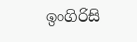ඉංගිරිසි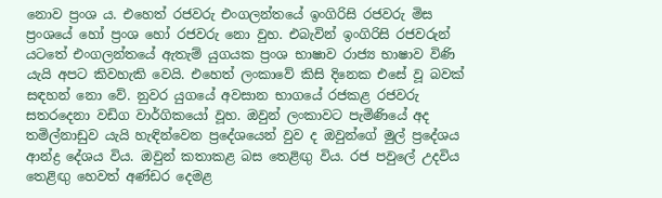නොව ප්‍රංශ ය. එහෙත් රජවරු එංගලන්තයේ ඉංගිරිසි රජවරු මිස ප්‍රංශයේ හෝ ප්‍රංශ හෝ රජවරු නො වුහ. එබැවින් ඉංගිරිසි රජවරුන් යටතේ එංගලන්තයේ ඇතැම් යුගයක ප්‍රංශ භාෂාව රාජ්‍ය භාෂාව විණි යැයි අපට කිවහැකි වෙයි. එහෙත් ලංකාවේ කිසි දිනෙක එසේ වූ බවක් සඳහන් නො වේ. නුවර යුගයේ අවසාන භාගයේ රජකළ රජවරු සතරදෙනා වඩිග වාර්ගිකයෝ වූහ. ඔවුන් ලංකාවට පැමිණියේ අද තමිල්නාඩුව යැයි හැඳින්වෙන ප්‍රදේශයෙන් වුව ද ඔවුන්ගේ මුල් ප්‍රදේශය ආන්ද්‍ර දේශය විය. ඔවුන් කතාකළ බස තෙළිඟු විය. රජ පවුලේ උදවිය තෙළිඟු හෙවත් අණ්ඩර දෙමළ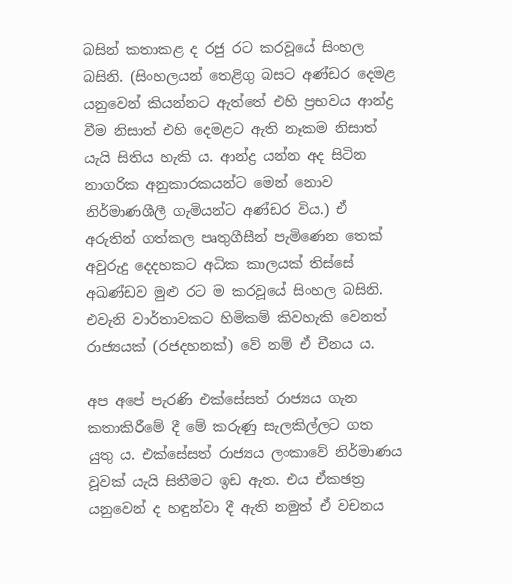බසින් කතාකළ ද රජු රට කරවූයේ සිංහල බසිනි. (සිංහලයන් තෙළිගු බසට අණ්ඩර දෙමළ යනුවෙන් කියන්නට ඇත්තේ එහි ප්‍රභවය ආන්ද්‍ර වීම නිසාත් එහි දෙමළට ඇති නෑකම නිසාත් යැයි සිතිය හැකි ය. ආන්ද්‍ර යන්න අද සිටින නාගරික අනුකාරකයන්ට මෙන් නොව නිර්මාණශීලී ගැමියන්ට අණ්ඩර විය.) ඒ අරුතින් ගත්කල පෘතුගීසීන් පැමිණෙන තෙක් අවුරුදු දෙදහකට අධික කාලයක් තිස්සේ අඛණ්ඩව මුළු රට ම කරවූයේ සිංහල බසිනි. එවැනි වාර්තාවකට හිමිකම් කිවහැකි වෙනත් රාජ්‍යයක් (රජදහනක්) වේ නම් ඒ චීනය ය.

අප අපේ පැරණි එක්සේසත් රාජ්‍යය ගැන කතාකිරීමේ දී මේ කරුණු සැලකිල්ලට ගත යුතු ය. එක්සේසත් රාජ්‍යය ලංකාවේ නිර්මාණය වූවක් යැයි සිතීමට ඉඩ ඇත. එය ඒකඡත්‍ර යනුවෙන් ද හඳුන්වා දී ඇති නමුත් ඒ වචනය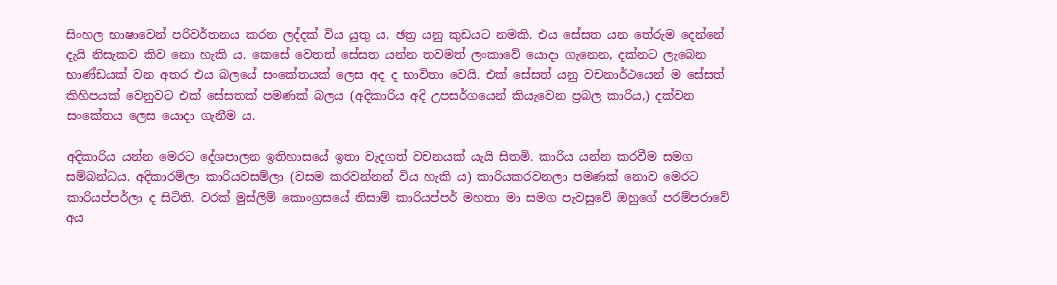සිංහල භාෂාවෙන් පරිවර්තනය කරන ලද්දක් විය යුතු ය. ඡත්‍ර යනු කුඩයට නමකි. එය සේසත යන තේරුම දෙන්නේ දැයි නිසැකව කිව නො හැකි ය. කෙසේ වෙතත් සේසත යන්න තවමත් ලංකාවේ යොදා ගැනෙන, දක්නට ලැබෙන භාණ්ඩයක් වන අතර එය බලයේ සංකේතයක් ලෙස අද ද භාවිතා වෙයි. එක් සේසත් යනු වචනාර්ථයෙන් ම සේසත් කිහිපයක් වෙනුවට එක් සේසතක් පමණක් බලය (අදිකාරිය අදි උපසර්ගයෙන් කියැවෙන ප්‍රබල කාරිය,) දක්වන සංකේතය ලෙස යොදා ගැනීම ය.

අදිකාරිය යන්න මෙරට දේශපාලන ඉතිහාසයේ ඉතා වැදගත් වචනයක් යැයි සිතමි. කාරිය යන්න කරවීම සමග සම්බන්ධය. අදිකාරම්ලා කාරියවසම්ලා (වසම කරවන්නන් විය හැකි ය) කාරියකරවනලා පමණක් නොව මෙරට කාරියප්පර්ලා ද සිටිති. වරක් මුස්ලිම් කොංග්‍රසයේ නිසාම් කාරියප්පර් මහතා මා සමග පැවසුවේ ඔහුගේ පරම්පරාවේ අය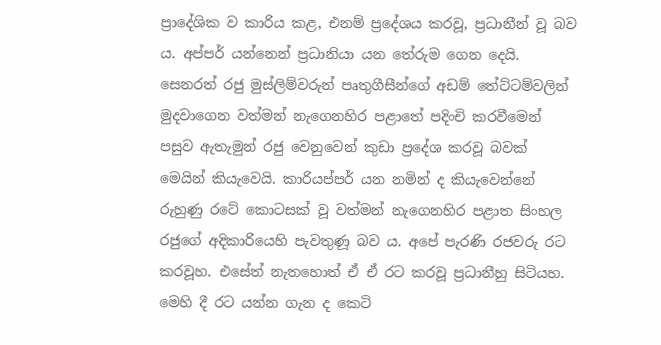ප්‍රාදේශික ව කාරිය කළ, එනම් ප්‍රදේශය කරවූ, ප්‍රධානීන් වූ බව ය. අප්පර් යන්නෙන් ප්‍රධානියා යන තේරුම ගෙන දෙයි. සෙනරත් රජු මුස්ලිම්වරුන් පෘතුගීසීන්ගේ අඩම් තේට්ටම්වලින් මුදවාගෙන වත්මන් නැගෙනහිර පළාතේ පදිංචි කරවීමෙන් පසුව ඇතැමුන් රජු වෙනුවෙන් කුඩා ප්‍රදේශ කරවූ බවක් මෙයින් කියැවෙයි. කාරියප්පර් යන නමින් ද කියැවෙන්නේ රුහුණු රටේ කොටසක් වූ වත්මන් නැගෙනහිර පළාත සිංහල රජුගේ අදිකාරියෙහි පැවතුණූ බව ය. අපේ පැරණි රජවරු රට කරවූහ. එසේත් නැතහොත් ඒ ඒ රට කරවූ ප්‍රධානීහු සිටියහ. මෙහි දී රට යන්න ගැන ද කෙටි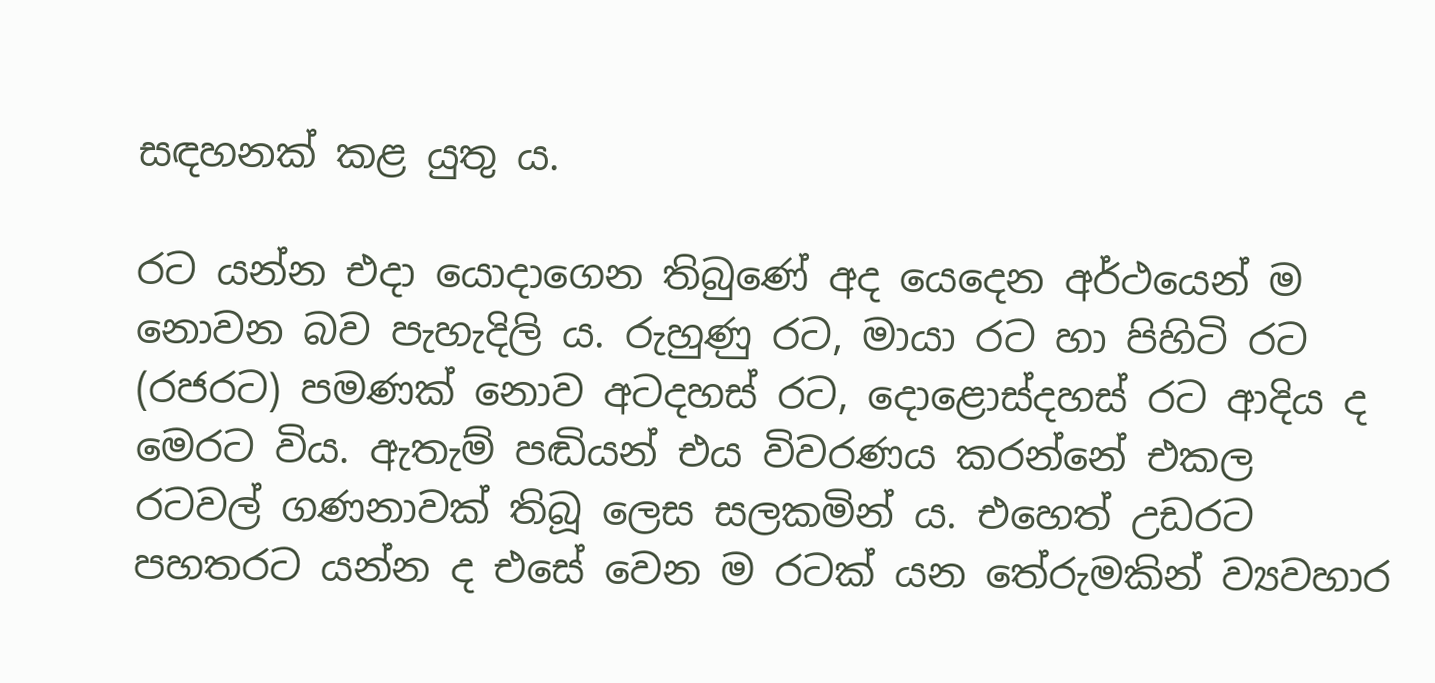සඳහනක් කළ යුතු ය.

රට යන්න එදා යොදාගෙන තිබුණේ අද යෙදෙන අර්ථයෙන් ම නොවන බව පැහැදිලි ය. රුහුණු රට, මායා රට හා පිහිටි රට (රජරට) පමණක් නොව අටදහස් රට, දොළොස්දහස් රට ආදිය ද මෙරට විය. ඇතැම් පඬියන් එය විවරණය කරන්නේ එකල රටවල් ගණනාවක් තිබූ ලෙස සලකමින් ය. එහෙත් උඩරට පහතරට යන්න ද එසේ වෙන ම රටක් යන තේරුමකින් ව්‍යවහාර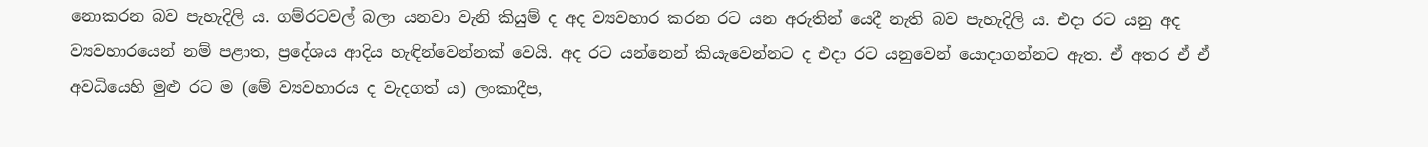නොකරන බව පැහැදිලි ය. ගම්රටවල් බලා යනවා වැනි කියුම් ද අද ව්‍යවහාර කරන රට යන අරුතින් යෙදී නැති බව පැහැදිලි ය. එදා රට යනු අද ව්‍යවහාරයෙන් නම් පළාත, ප්‍රදේශය ආදිය හැඳින්වෙන්නක් වෙයි. අද රට යන්නෙන් කියැවෙන්නට ද එදා රට යනුවෙන් යොදාගන්නට ඇත. ඒ අතර ඒ ඒ අවධියෙහි මුළු රට ම (මේ ව්‍යවහාරය ද වැදගත් ය) ලංකාදීප,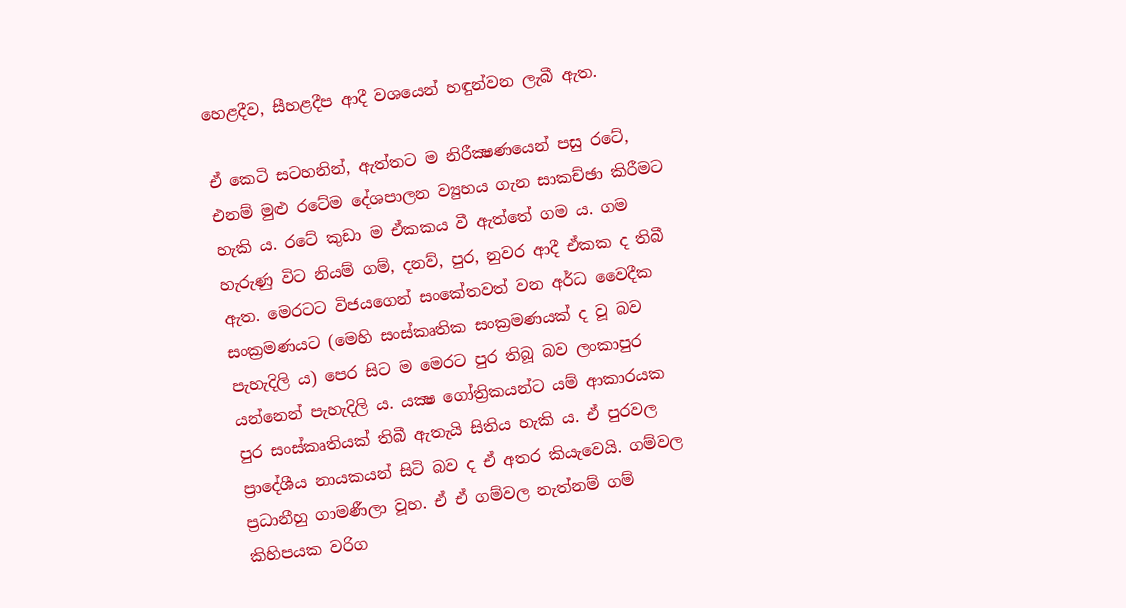හෙළදීව, සීහළදීප ආදී වශයෙන් හඳුන්වන ලැබී ඇත.

ඒ කෙටි සටහනින්, ඇත්තට ම නිරීක්‍ෂණයෙන් පසු රටේ, එනම් මුළු රටේම දේශපාලන ව්‍යුහය ගැන සාකච්ඡා කිරීමට හැකි ය. රටේ කුඩා ම ඒකකය වී ඇත්තේ ගම ය. ගම හැරුණු විට නියම් ගම්, දනව්, පුර, නුවර ආදී ඒකක ද තිබී ඇත. මෙරටට විජයගෙන් සංකේතවත් වන අර්ධ වෛදීක සංක්‍රමණයට (මෙහි සංස්කෘතික සංක්‍රමණයක් ද වූ බව පැහැදිලි ය) පෙර සිට ම මෙරට පුර තිබූ බව ලංකාපුර යන්නෙන් පැහැදිලි ය. යක්‍ෂ ගෝත්‍රිකයන්ට යම් ආකාරයක පුර සංස්කෘතියක් තිබී ඇතැයි සිතිය හැකි ය. ඒ පුරවල ප්‍රාදේශීය නායකයන් සිටි බව ද ඒ අතර කියැවෙයි. ගම්වල ප්‍රධානීහු ගාමණීලා වූහ. ඒ ඒ ගම්වල නැත්නම් ගම් කිහිපයක වරිග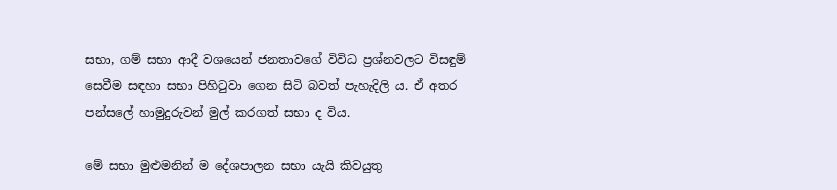සභා, ගම් සභා ආදී වශයෙන් ජනතාවගේ විවිධ ප්‍රශ්නවලට විසඳුම් සෙවීම සඳහා සභා පිහිටුවා ගෙන සිටි බවත් පැහැදිලි ය. ඒ අතර පන්සලේ හාමුදුරුවන් මුල් කරගත් සභා ද විය.

මේ සභා මුළුමනින් ම දේශපාලන සභා යැයි කිවයුතු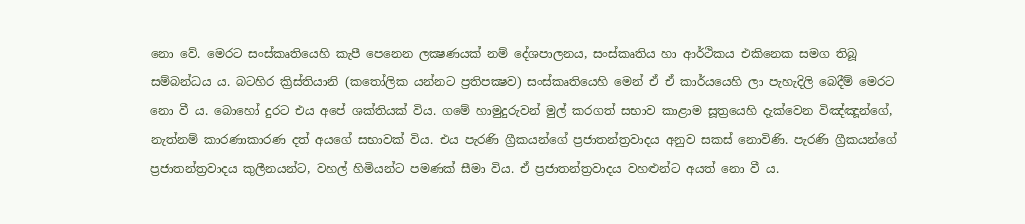නො වේ. මෙරට සංස්කෘතියෙහි කැපී පෙනෙන ලක්‍ෂණයක් නම් දේශපාලනය, සංස්කෘතිය හා ආර්ථිකය එකිනෙක සමග තිබූ සම්බන්ධය ය. බටහිර ක්‍රිස්තියානි (කතෝලික යන්නට ප්‍රතිපක්‍ෂව) සංස්කෘතියෙහි මෙන් ඒ ඒ කාර්යයෙහි ලා පැහැදිලි බෙදීම් මෙරට නො වී ය. බොහෝ දුරට එය අපේ ශක්තියක් විය. ගමේ හාමුදුරුවන් මුල් කරගත් සභාව කාළාම සූත්‍රයෙහි දැක්වෙන විඤ්ඤූන්ගේ, නැත්නම් කාරණාකාරණ දත් අයගේ සභාවක් විය. එය පැරණි ග්‍රීකයන්ගේ ප්‍රජාතන්ත්‍රවාදය අනුව සකස් නොවිණි. පැරණි ග්‍රීකයන්ගේ ප්‍රජාතන්ත්‍රවාදය කුලීනයන්ට, වහල් හිමියන්ට පමණක් සීමා විය. ඒ ප්‍රජාතන්ත්‍රවාදය වහළුන්ට අයත් නො වී ය.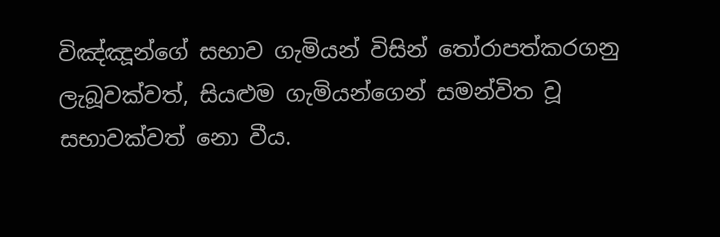විඤ්ඤූන්ගේ සභාව ගැමියන් විසින් තෝරාපත්කරගනු ලැබූවක්වත්, සියළුම ගැමියන්ගෙන් සමන්විත වූ සභාවක්වත් නො වීය.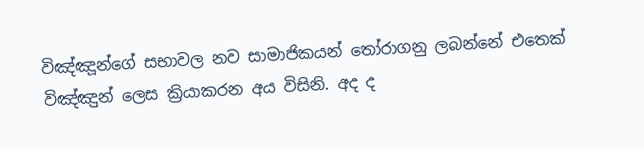විඤ්ඤූන්ගේ සභාවල නව සාමාජිකයන් තෝරාගනු ලබන්නේ එතෙක් විඤ්ඤුන් ලෙස ක්‍රියාකරන අය විසිනි. අද ද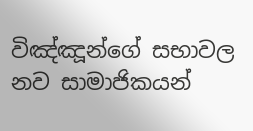විඤ්ඤූන්ගේ සභාවල නව සාමාජිකයන්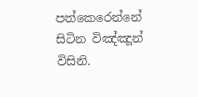පත්කෙරෙන්නේ සිටින විඤ්ඤූන් විසිනි.